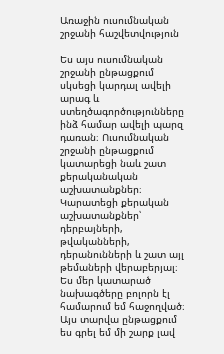Առաջին ուսումնական շրջանի հաշվետվություն

Ես այս ուսումնական շրջանի ընթացքում սկսեցի կարդալ ավելի արագ և ստեղծագործությունները ինձ համար ավելի պարզ դառան։ Ուսումնական շրջանի ընթացքում կատարեցի նաև շատ քերականական աշխատանքներ։ Կարատեցի քերական աշխատանքներ՝ դերբայների, թվականների, դերանունների և շատ այլ թեմաների վերաբերյալ։ Ես մեր կատարած նախագծերը բոլորն էլ համարում եմ հաջողված։ Այս տարվա ընթացքում ես գրել եմ մի շարք լավ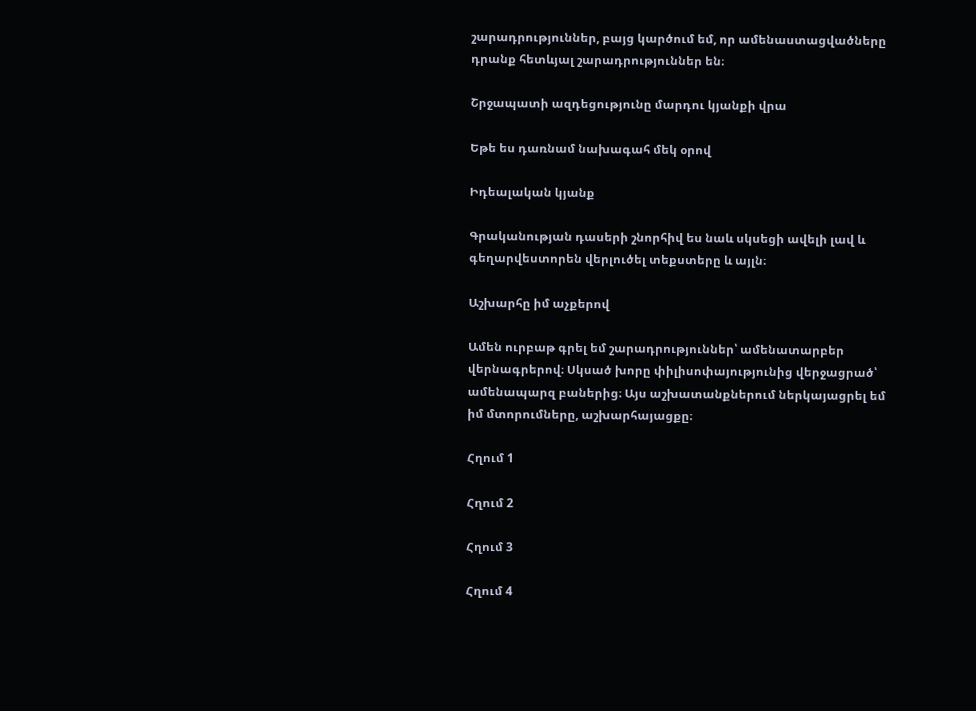շարադրություններ, բայց կարծում եմ, որ ամենաստացվածները դրանք հետևյալ շարադրություններ են։

Շրջապատի ազդեցությունը մարդու կյանքի վրա

Եթե ես դառնամ նախագահ մեկ օրով

Իդեալական կյանք

Գրականության դասերի շնորհիվ ես նաև սկսեցի ավելի լավ և գեղարվեստորեն վերլուծել տեքստերը և այլն։

Աշխարհը իմ աչքերով

Ամեն ուրբաթ գրել եմ շարադրություններ՝ ամենատարբեր վերնագրերով։ Սկսած խորը փիլիսոփայությունից վերջացրած՝ ամենապարզ բաներից։ Այս աշխատանքներում ներկայացրել եմ իմ մտորումները, աշխարհայացքը։

Հղում 1

Հղում 2

Հղում 3

Հղում 4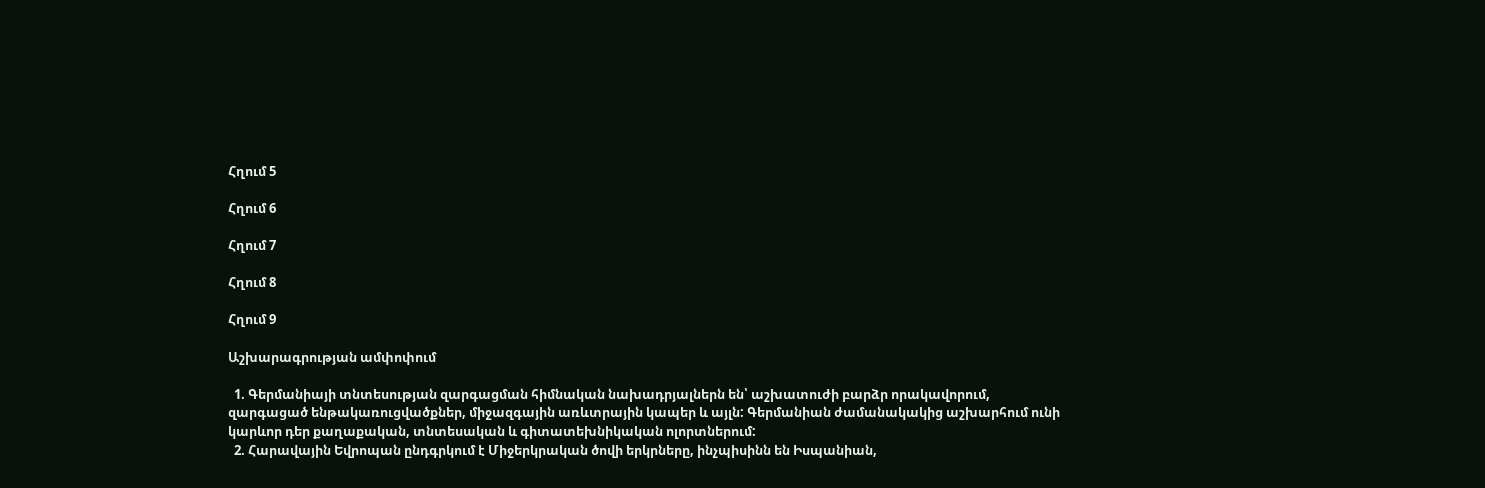Հղում 5

Հղում 6

Հղում 7

Հղում 8

Հղում 9

Աշխարագրության ամփոփում

  1. Գերմանիայի տնտեսության զարգացման հիմնական նախադրյալներն են՝ աշխատուժի բարձր որակավորում, զարգացած ենթակառուցվածքներ, միջազգային առևտրային կապեր և այլն: Գերմանիան ժամանակակից աշխարհում ունի կարևոր դեր քաղաքական, տնտեսական և գիտատեխնիկական ոլորտներում:
  2. Հարավային Եվրոպան ընդգրկում է Միջերկրական ծովի երկրները, ինչպիսինն են Իսպանիան,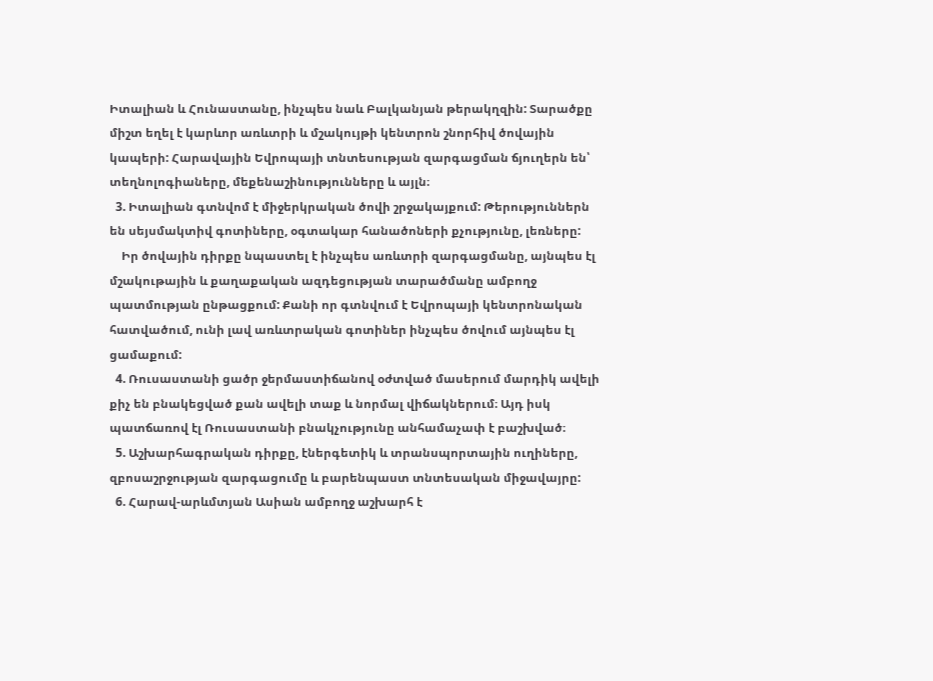Իտալիան և Հունաստանը, ինչպես նաև Բալկանյան թերակղզին: Տարածքը միշտ եղել է կարևոր առևտրի և մշակույթի կենտրոն շնորհիվ ծովային կապերի: Հարավային Եվրոպայի տնտեսության զարգացման ճյուղերն են՝ տեղնոլոգիաները, մեքենաշինությունները և այլն։
  3. Իտալիան գտնվոմ է միջերկրական ծովի շրջակայքում: Թերություններն են սեյսմակտիվ գոտիները, օգտակար հանածոների քչությունը, լեռները:
    Իր ծովային դիրքը նպաստել է ինչպես առևտրի զարգացմանը, այնպես էլ մշակութային և քաղաքական ազդեցության տարածմանը ամբողջ պատմության ընթացքում: Քանի որ գտնվում է Եվրոպայի կենտրոնական հատվածում, ունի լավ առևտրական գոտիներ ինչպես ծովում այնպես էլ ցամաքում:
  4. Ռուսաստանի ցածր ջերմաստիճանով օժտված մասերում մարդիկ ավելի քիչ են բնակեցված քան ավելի տաք և նորմալ վիճակներում։ Այդ իսկ պատճառով էլ Ռուսաստանի բնակչությունը անհամաչափ է բաշխված։
  5. Աշխարհագրական դիրքը, էներգետիկ և տրանսպորտային ուղիները, զբոսաշրջության զարգացումը և բարենպաստ տնտեսական միջավայրը:
  6. Հարավ-արևմտյան Ասիան ամբողջ աշխարհ է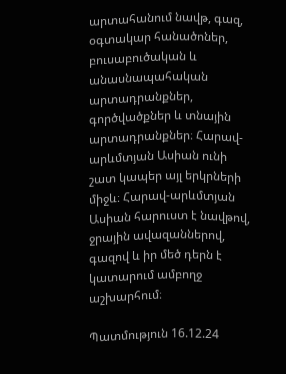արտահանում նավթ, գազ, օգտակար հանածոներ, բուսաբուծական և անասնապահական արտադրանքներ, գործվածքներ և տնային արտադրանքներ։ Հարավ-արևմտյան Ասիան ունի շատ կապեր այլ երկրների միջև։ Հարավ-արևմտյան Ասիան հարուստ է նավթով, ջրային ավազաններով, գազով և իր մեծ դերն է կատարում ամբողջ աշխարհում։

Պատմություն 16.12.24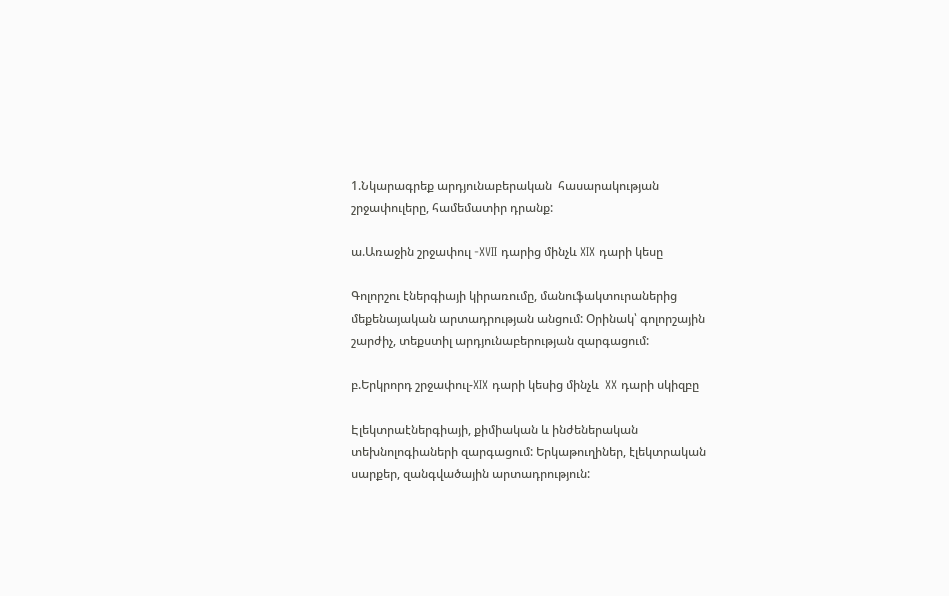1.Նկարագրեք արդյունաբերական  հասարակության շրջափուլերը, համեմատիր դրանք:

ա.Առաջին շրջափուլ -XVII դարից մինչև XIX դարի կեսը

Գոլորշու էներգիայի կիրառումը, մանուֆակտուրաներից մեքենայական արտադրության անցում: Օրինակ՝ գոլորշային շարժիչ, տեքստիլ արդյունաբերության զարգացում:

բ.Երկրորդ շրջափուլ-XIX դարի կեսից մինչև  XX դարի սկիզբը

Էլեկտրաէներգիայի, քիմիական և ինժեներական տեխնոլոգիաների զարգացում: Երկաթուղիներ, էլեկտրական սարքեր, զանգվածային արտադրություն: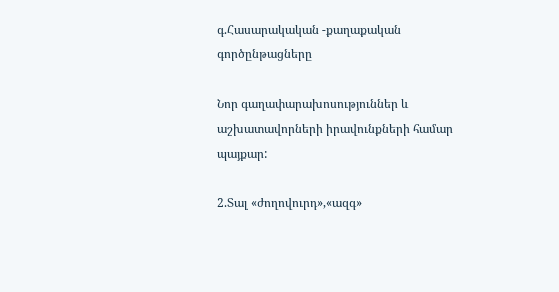գ.Հասարակական -քաղաքական գործընթացները

Նոր գաղափարախոսություններ և աշխատավորների իրավունքների համար պայքար:

2.Տալ «ժողովուրդ»,«ազգ»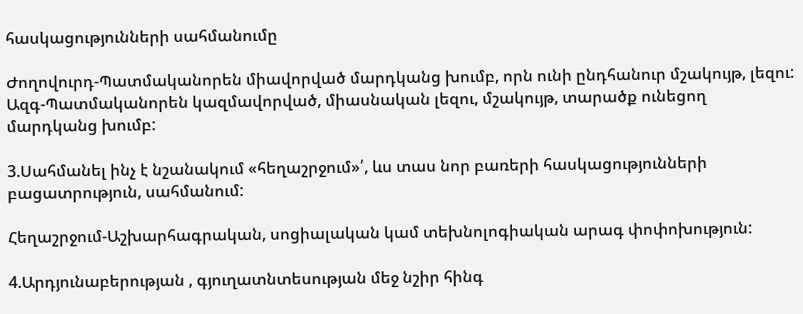հասկացությունների սահմանումը

Ժողովուրդ-Պատմականորեն միավորված մարդկանց խումբ, որն ունի ընդհանուր մշակույթ, լեզու:
Ազգ-Պատմականորեն կազմավորված, միասնական լեզու, մշակույթ, տարածք ունեցող մարդկանց խումբ:

3.Սահմանել ինչ է նշանակում «հեղաշրջում»՛, ևս տաս նոր բառերի հասկացությունների բացատրություն, սահմանում:

Հեղաշրջում-Աշխարհագրական, սոցիալական կամ տեխնոլոգիական արագ փոփոխություն:

4.Արդյունաբերության , գյուղատնտեսության մեջ նշիր հինգ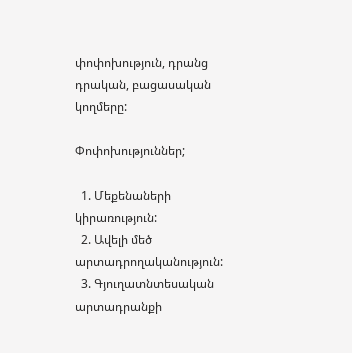փոփոխություն, դրանց դրական, բացասական կողմերը:

Փոփոխություններ;

  1. Մեքենաների կիրառություն:
  2. Ավելի մեծ արտադրողականություն:
  3. Գյուղատնտեսական արտադրանքի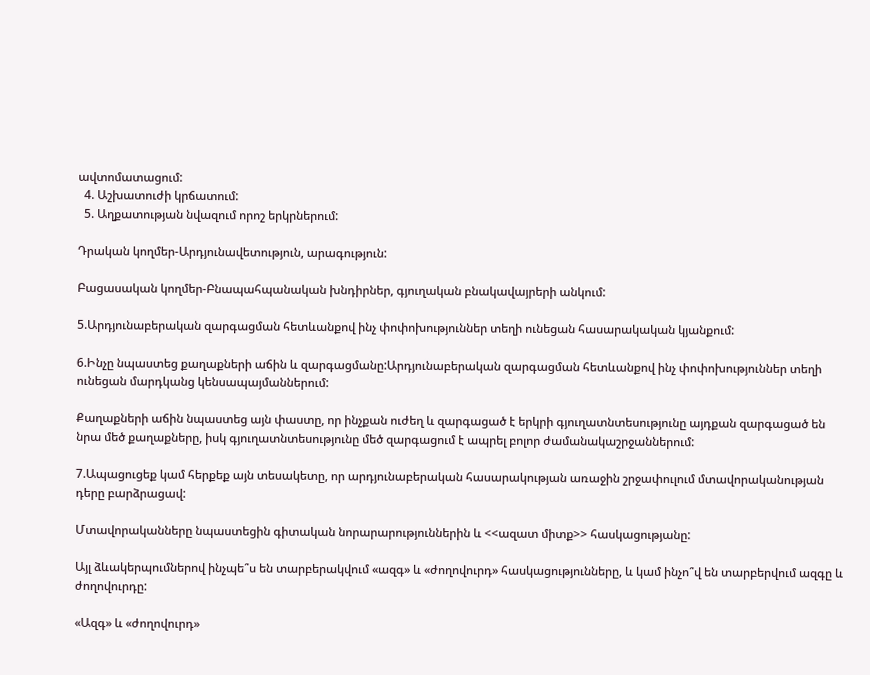ավտոմատացում:
  4. Աշխատուժի կրճատում:
  5. Աղքատության նվազում որոշ երկրներում:

Դրական կողմեր-Արդյունավետություն, արագություն:

Բացասական կողմեր-Բնապահպանական խնդիրներ, գյուղական բնակավայրերի անկում:

5.Արդյունաբերական զարգացման հետևանքով ինչ փոփոխություններ տեղի ունեցան հասարակական կյանքում:

6.Ինչը նպաստեց քաղաքների աճին և զարգացմանը:Արդյունաբերական զարգացման հետևանքով ինչ փոփոխություններ տեղի ունեցան մարդկանց կենսապայմաններում:

Քաղաքների աճին նպաստեց այն փաստը, որ ինչքան ուժեղ և զարգացած է երկրի գյուղատնտեսությունը այդքան զարգացած են նրա մեծ քաղաքները, իսկ գյուղատնտեսությունը մեծ զարգացում է ապրել բոլոր ժամանակաշրջաններում:

7.Ապացուցեք կամ հերքեք այն տեսակետը, որ արդյունաբերական հասարակության առաջին շրջափուլում մտավորականության դերը բարձրացավ:

Մտավորականները նպաստեցին գիտական նորարարություններին և <<ազատ միտք>> հասկացությանը:

Այլ ձևակերպումներով ինչպե՞ս են տարբերակվում «ազգ» և «ժողովուրդ» հասկացությունները, և կամ ինչո՞վ են տարբերվում ազգը և ժողովուրդը:

«Ազգ» և «ժողովուրդ»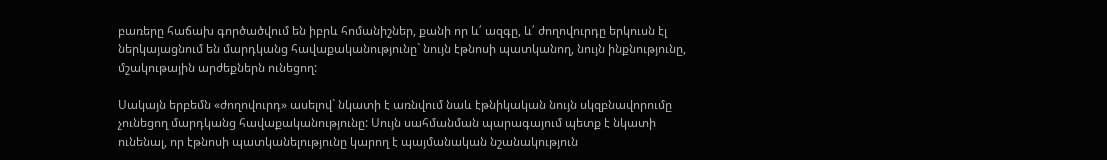բառերը հաճախ գործածվում են իբրև հոմանիշներ, քանի որ և՛ ազգը, և՛ ժողովուրդը երկուսն էլ ներկայացնում են մարդկանց հավաքականությունը` նույն էթնոսի պատկանող, նույն ինքնությունը, մշակութային արժեքներն ունեցող:

Սակայն երբեմն «ժողովուրդ» ասելով` նկատի է առնվում նաև էթնիկական նույն սկզբնավորումը չունեցող մարդկանց հավաքականությունը: Սույն սահմանման պարագայում պետք է նկատի ունենալ, որ էթնոսի պատկանելությունը կարող է պայմանական նշանակություն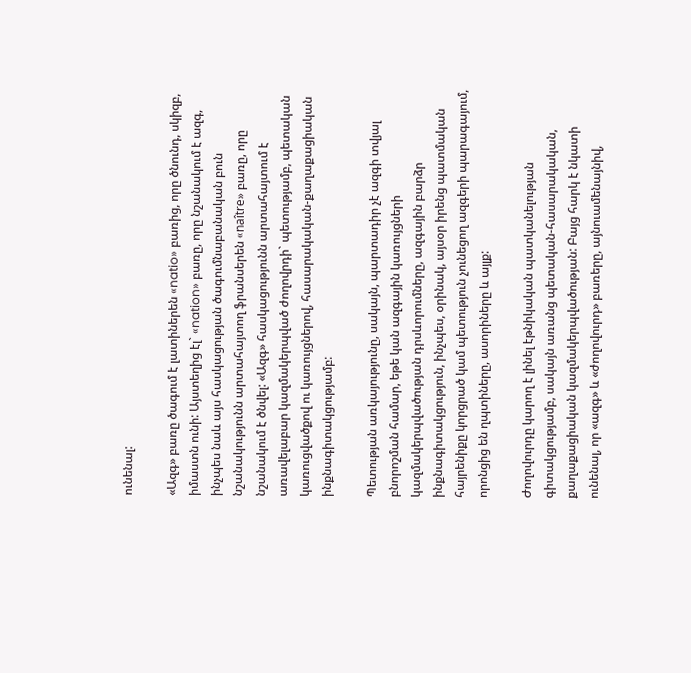ունենալ:

«Ազգ» բառը ծագում է լատիներեն «natio» բառից, որը ծնունդ, սկիզբ, իմաստն ունի: Այստեղից էլ` «nation» բառը, որը նշանակում է ազգ, ինչպես նաև այս հասկացության ծագումնաբանական բուն նշանակությունն արտահայտող ֆրանսերեն «naître» բառը, որը նշանակում է ծնվել: «Ազգ» հասկացությունն արտահայտում է առավելաբար կազմակերպված ժողովրդի` պետությամբ, պետական կառուցվածքով ու կառույցներով, հասարակական-քաղաքացիական ինքնագիտակցությամբ:

Պետության առկայությունը, սակայն, պարտադիր չէ ազգի տվյալ բնորոշման համար, եթե կան ազգային կառույցների կազմակերպվածության դրսևորումները, ազգային բարձր ինքնագիտակցություն, ինչպես, օրինակ, այսօր իրենց պատմական հայրենիքը կորցրած կամ պետություն չունեցող ազգերի պարագայում, որոնցից են ղպտիները, ասորիները և այլք:

Ժողովուրդը կարող է լինել էթնիկական պատկանելության գիտակցությամբ, սակայն առանց պետական-հասարակական, քաղաքացիական կազմակերպվածության: Բայց հարկ է նկատի ունենալ, որ «ազգ» և «ժողովուրդ» բառերը, այնուամենայնիվ,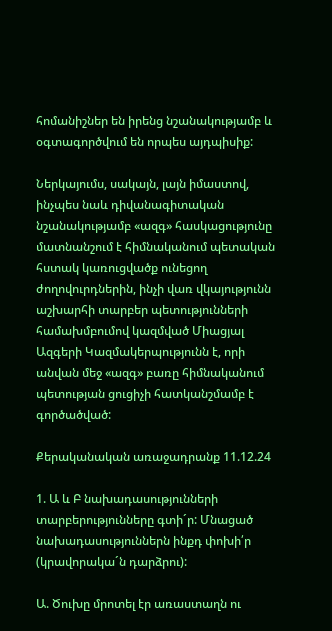հոմանիշներ են իրենց նշանակությամբ և օգտագործվում են որպես այդպիսիք:

Ներկայումս, սակայն, լայն իմաստով, ինչպես նաև դիվանագիտական նշանակությամբ «ազգ» հասկացությունը մատնանշում է հիմնականում պետական հստակ կառուցվածք ունեցող ժողովուրդներին, ինչի վառ վկայությունն աշխարհի տարբեր պետությունների համախմբումով կազմված Միացյալ Ազգերի Կազմակերպությունն է, որի անվան մեջ «ազգ» բառը հիմնականում պետության ցուցիչի հատկանշմամբ է գործածված:

Քերականական առաջադրանք 11.12.24

1. Ա և Բ նախադասությունների տարբերությունները գտի´ր: Մնացած նախադասություններն ինքդ փոխի՛ր (կրավորակա´ն դարձրու):

Ա. Ծուխը մրոտել էր առաստաղն ու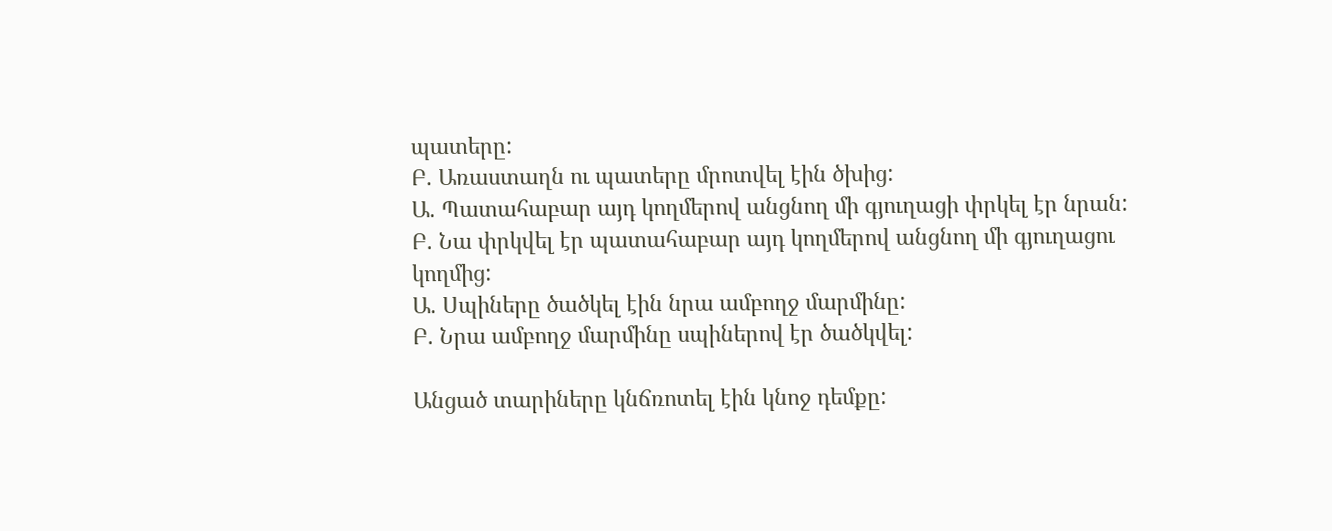պատերը:
Բ. Առաստաղն ու պատերը մրոտվել էին ծխից:
Ա. Պատահաբար այդ կողմերով անցնող մի գյուղացի փրկել էր նրան:
Բ. Նա փրկվել էր պատահաբար այդ կողմերով անցնող մի գյուղացու կողմից:
Ա. Սպիները ծածկել էին նրա ամբողջ մարմինը:
Բ. Նրա ամբողջ մարմինը սպիներով էր ծածկվել:

Անցած տարիները կնճռոտել էին կնոջ դեմքը: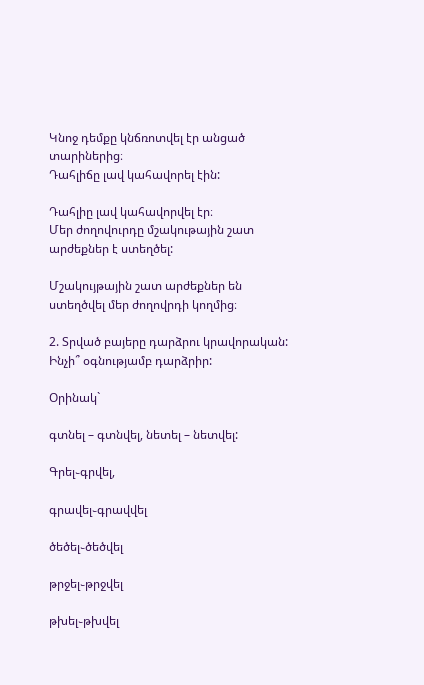Կնոջ դեմքը կնճռոտվել էր անցած տարիներից։
Դահլիճը լավ կահավորել էին:

Դահլիը լավ կահավորվել էր։
Մեր ժողովուրդը մշակութային շատ արժեքներ է ստեղծել:

Մշակույթային շատ արժեքներ են ստեղծվել մեր ժողովրդի կողմից։

2. Տրված բայերը դարձրու կրավորական: Ինչի՞ օգնությամբ դարձրիր:

Օրինակ`

գտնել – գտնվել, նետել – նետվել:

Գրել֊գրվել,

գրավել֊գրավվել

ծեծել֊ծեծվել

թրջել֊թրջվել

թխել֊թխվել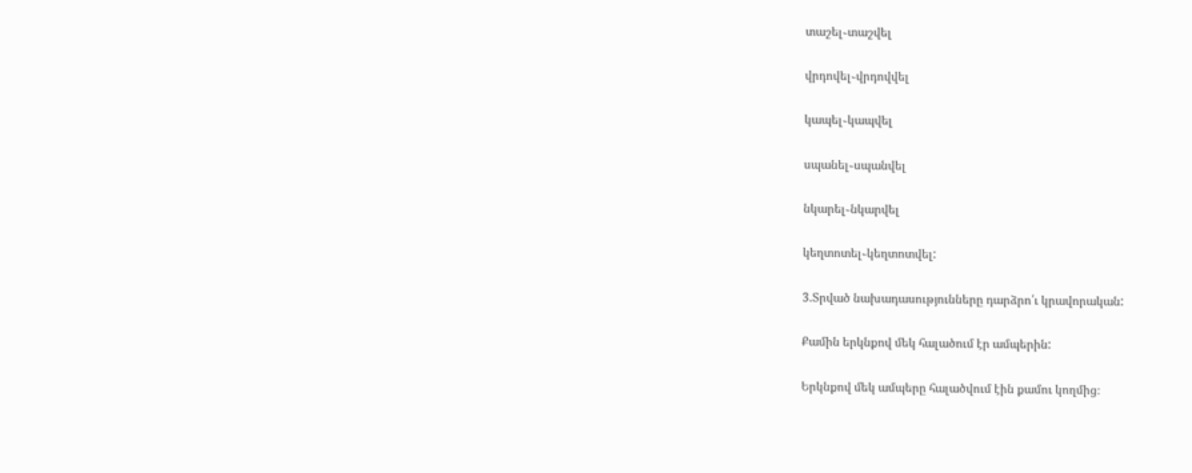տաշել֊տաշվել

վրդովել֊վրդովվել

կապել֊կապվել

սպանել֊սպանվել

նկարել֊նկարվել

կեղտոտել֊կեղտոտվել:

3.Տրված նախադասությունները դարձրո՛ւ կրավորական:

Քամին երկնքով մեկ հալածում էր ամպերին:

Երկնքով մեկ ամպերը հալածվում էին քամու կողմից։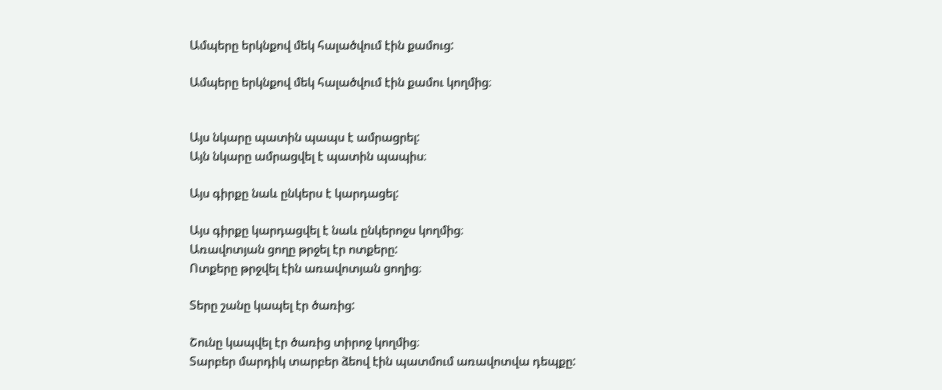Ամպերը երկնքով մեկ հալածվում էին քամուց:

Ամպերը երկնքով մեկ հալածվում էին քամու կողմից։


Այս նկարը պատին պապս է ամրացրել:
Այն նկարը ամրացվել է պատին պապիս։

Այս գիրքը նաև ընկերս է կարդացել:

Այս գիրքը կարդացվել է նաև ընկերոջս կողմից։
Առավոտյան ցողը թրջել էր ոտքերը:
Ոտքերը թրջվել էին առավոտյան ցողից։

Տերը շանը կապել էր ծառից:

Շունը կապվել էր ծառից տիրոջ կողմից։
Տարբեր մարդիկ տարբեր ձեով էին պատմում առավոտվա դեպքը: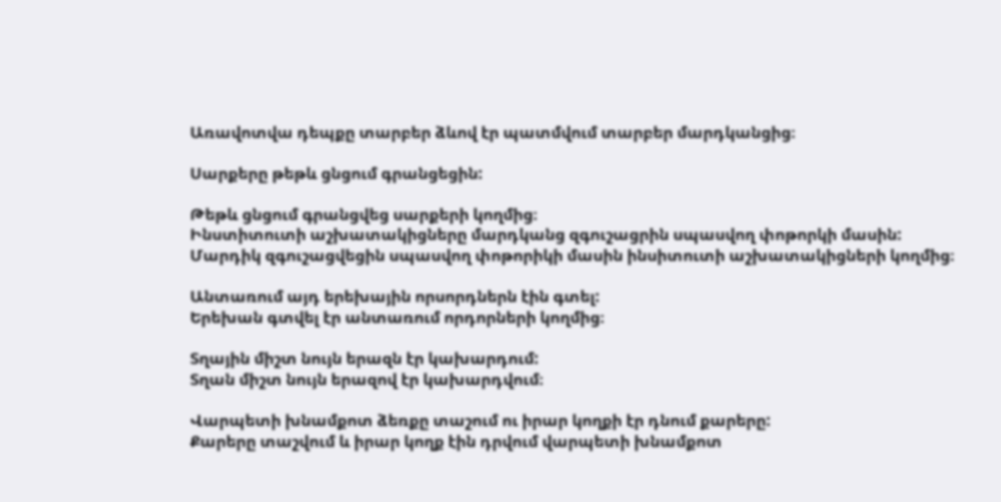Առավոտվա դեպքը տարբեր ձևով էր պատմվում տարբեր մարդկանցից։

Սարքերը թեթև ցնցում գրանցեցին:

Թեթև ցնցում գրանցվեց սարքերի կողմից։
Ինստիտուտի աշխատակիցները մարդկանց զգուշացրին սպասվող փոթորկի մասին:
Մարդիկ զգուշացվեցին սպասվող փոթորիկի մասին ինսիտուտի աշխատակիցների կողմից։

Անտառում այդ երեխային որսորդներն էին գտել:
Երեխան գտվել էր անտառում որդորների կողմից։

Տղային միշտ նույն երազն էր կախարդում:
Տղան միշտ նույն երազով էր կախարդվում։

Վարպետի խնամքոտ ձեռքը տաշում ու իրար կողքի էր դնում քարերը:
Քարերը տաշվում և իրար կողք էին դրվում վարպետի խնամքոտ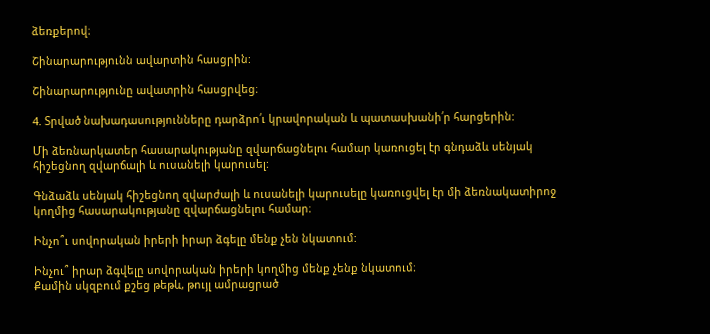ձեռքերով։

Շինարարությունն ավարտին հասցրին:

Շինարարությունը ավատրին հասցրվեց։

4. Տրված նախադասությունները դարձրո՛ւ կրավորական և պատասխանի՛ր հարցերին:

Մի ձեռնարկատեր հասարակությանը զվարճացնելու համար կառուցել էր գնդաձև սենյակ հիշեցնող զվարճալի և ուսանելի կարուսել:

Գնձաձև սենյակ հիշեցնող զվարժալի և ուսանելի կարուսելը կառուցվել էր մի ձեռնակատիրոջ կողմից հասարակությանը զվարճացնելու համար։

Ինչո՞ւ սովորական իրերի իրար ձգելը մենք չեն նկատում:

Ինչու՞ իրար ձգվելը սովորական իրերի կողմից մենք չենք նկատում։
Քամին սկզբում քշեց թեթև, թույլ ամրացրած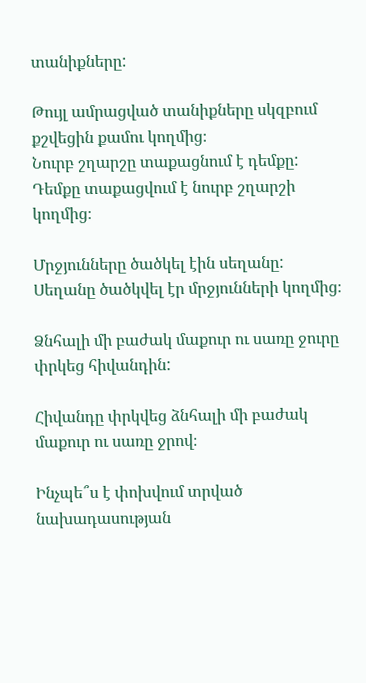տանիքները:

Թույլ ամրացված տանիքները սկզբում քշվեցին քամու կողմից։
Նուրբ շղարշը տաքացնում է դեմքը:
Դեմքը տաքացվում է նուրբ շղարշի կողմից։

Մրջյունները ծածկել էին սեղանը:
Սեղանը ծածկվել էր մրջյունների կողմից։

Ձնհալի մի բաժակ մաքուր ու սառը ջուրը փրկեց հիվանդին:

Հիվանդը փրկվեց ձնհալի մի բաժակ մաքուր ու սառը ջրով։

Ինչպե՞ս է փոխվում տրված նախադասության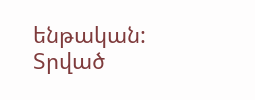ենթական:
Տրված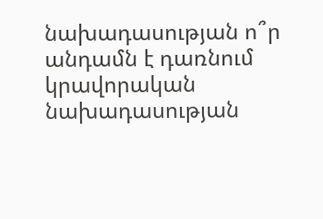նախադասության ո՞ր անդամն է դառնում կրավորական նախադասության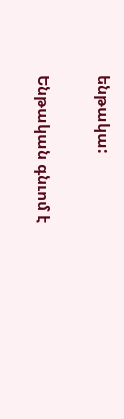ենթակա:

Ենթական գնւոմ է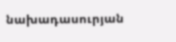նախադասուրյան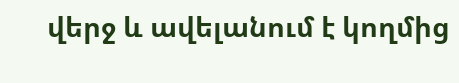վերջ և ավելանում է կողմից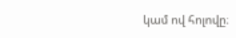կամ ով հոլովը։